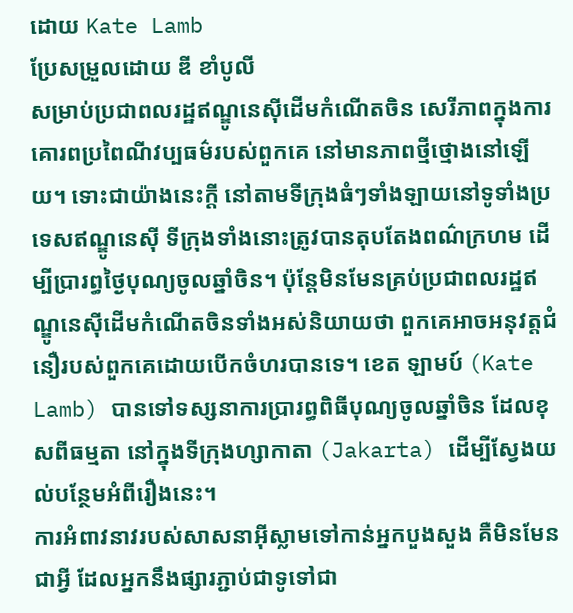ដោយ Kate Lamb
ប្រែសម្រួលដោយ ឌី ខាំបូលី
សម្រាប់ប្រជាពលរដ្ឋឥណ្ឌូនេស៊ីដើមកំណើតចិន សេរីភាពក្នុងការគោរពប្រពៃណីវប្បធម៌របស់ពួកគេ នៅមានភាពថ្មីថ្មោងនៅឡើយ។ ទោះជាយ៉ាងនេះក្តី នៅតាមទីក្រុងធំៗទាំងឡាយនៅទូទាំងប្រទេសឥណ្ឌូនេស៊ី ទីក្រុងទាំងនោះត្រូវបានតុបតែងពណ៌ក្រហម ដើម្បីប្រារព្ធថ្ងៃបុណ្យចូលឆ្នាំចិន។ ប៉ុន្តែមិនមែនគ្រប់ប្រជាពលរដ្ឋឥណ្ឌូនេស៊ីដើមកំណើតចិនទាំងអស់និយាយថា ពួកគេអាចអនុវត្តជំនឿរបស់ពួកគេដោយបើកចំហរបានទេ។ ខេត ឡាមប៍ (Kate Lamb) បានទៅទស្សនាការប្រារព្ធពិធីបុណ្យចូលឆ្នាំចិន ដែលខុសពីធម្មតា នៅក្នុងទីក្រុងហ្សាកាតា (Jakarta) ដើម្បីស្វែងយល់បន្ថែមអំពីរឿងនេះ។
ការអំពាវនាវរបស់សាសនាអ៊ីស្លាមទៅកាន់អ្នកបួងសួង គឺមិនមែនជាអ្វី ដែលអ្នកនឹងផ្សារភ្ជាប់ជាទូទៅជា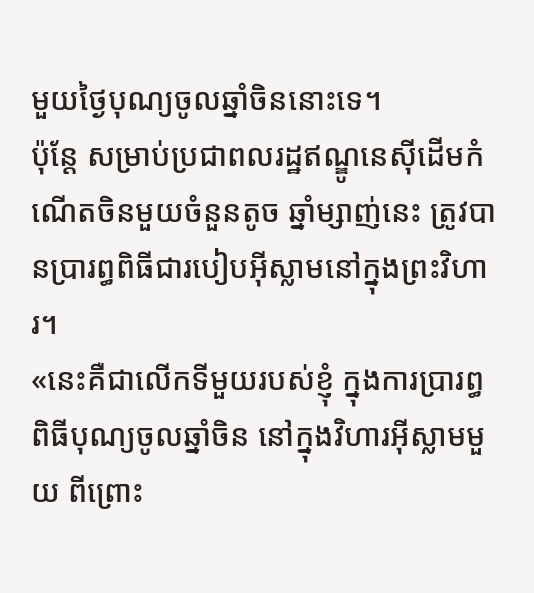មួយថ្ងៃបុណ្យចូលឆ្នាំចិននោះទេ។
ប៉ុន្តែ សម្រាប់ប្រជាពលរដ្ឋឥណ្ឌូនេស៊ីដើមកំណើតចិនមួយចំនួនតូច ឆ្នាំម្សាញ់នេះ ត្រូវបានប្រារព្ធពិធីជារបៀបអ៊ីស្លាមនៅក្នុងព្រះវិហារ។
«នេះគឺជាលើកទីមួយរបស់ខ្ញុំ ក្នុងការប្រារព្ធពិធីបុណ្យចូលឆ្នាំចិន នៅក្នុងវិហារអ៊ីស្លាមមួយ ពីព្រោះ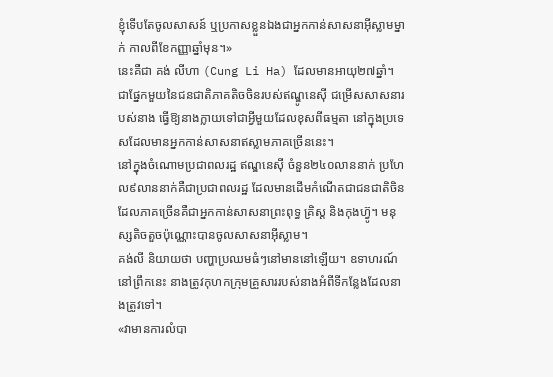ខ្ញុំទើបតែចូលសាសន៍ ឬប្រកាសខ្លួនឯងជាអ្នកកាន់សាសនាអ៊ីស្លាមម្នាក់ កាលពីខែកញ្ញាឆ្នាំមុន។»
នេះគឺជា គង់ លីហា (Cung Li Ha) ដែលមានអាយុ២៧ឆ្នាំ។
ជាផ្នែកមួយនៃជនជាតិភាគតិចចិនរបស់ឥណ្ឌូនេស៊ី ជម្រើសសាសនារបស់នាង ធ្វើឱ្យនាងក្លាយទៅជាអ្វីមួយដែលខុសពីធម្មតា នៅក្នុងប្រទេសដែលមានអ្នកកាន់សាសនាឥស្លាមភាគច្រើននេះ។
នៅក្នុងចំណោមប្រជាពលរដ្ឋ ឥណ្ឌនេស៊ី ចំនួន២៤០លាននាក់ ប្រហែល៩លាននាក់គឺជាប្រជាពលរដ្ឋ ដែលមានដើមកំណើតជាជនជាតិចិន ដែលភាគច្រើនគឺជាអ្នកកាន់សាសនាព្រះពុទ្ធ គ្រិស្ត និងកុងហ៊្វូ។ មនុស្សតិចតួចប៉ុណ្ណោះបានចូលសាសនាអ៊ីស្លាម។
គង់លី និយាយថា បញ្ហាប្រឈមធំៗនៅមាននៅឡើយ។ ឧទាហរណ៍ នៅព្រឹកនេះ នាងត្រូវកុហកក្រុមគ្រួសាររបស់នាងអំពីទីកន្លែងដែលនាងត្រូវទៅ។
«វាមានការលំបា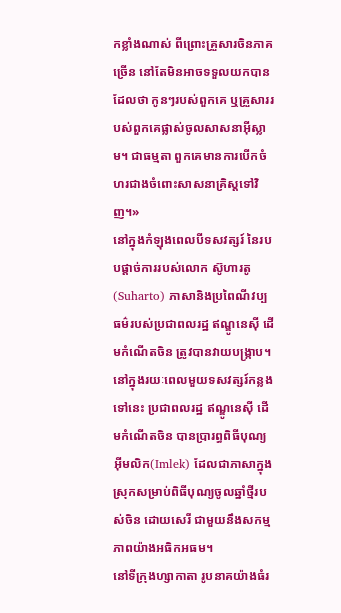កខ្លាំងណាស់ ពីព្រោះគ្រួសារចិនភាគច្រើន នៅតែមិនអាចទទួលយកបានដែលថា កូនៗរបស់ពួកគេ ឬគ្រួសាររបស់ពួកគេផ្លាស់ចូលសាសនាអ៊ីស្លាម។ ជាធម្មតា ពួកគេមានការបើកចំហរជាងចំពោះសាសនាគ្រិស្តទៅវិញ។»
នៅក្នុងកំឡុងពេលបីទសវត្សរ៍ នៃរបបផ្តាច់ការរបស់លោក ស៊ូហារតូ (Suharto) ភាសានិងប្រពៃណីវប្បធម៌របស់ប្រជាពលរដ្ឋ ឥណ្ឌូនេស៊ី ដើមកំណើតចិន ត្រូវបានវាយបង្រ្កាប។
នៅក្នុងរយៈពេលមួយទសវត្សរ៍កន្លងទៅនេះ ប្រជាពលរដ្ឋ ឥណ្ឌូនេស៊ី ដើមកំណើតចិន បានប្រារព្ធពិធីបុណ្យអ៊ីមលិក(Imlek) ដែលជាភាសាក្នុងស្រុកសម្រាប់ពិធីបុណ្យចូលឆ្នាំថ្មីរបស់ចិន ដោយសេរី ជាមួយនឹងសកម្មភាពយ៉ាងអធិកអធម។
នៅទីក្រុងហ្សាកាតា រូបនាគយ៉ាងធំរ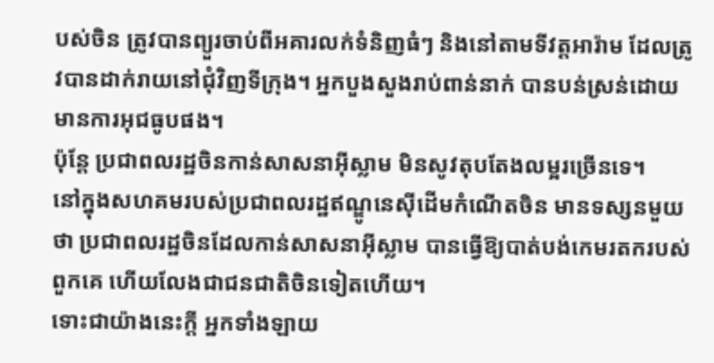បស់ចិន ត្រូវបានព្យួរចាប់ពីអគារលក់ទំនិញធំៗ និងនៅតាមទីវត្តអារ៉ាម ដែលត្រូវបានដាក់រាយនៅជុំវិញទីក្រុង។ អ្នកបួងសួងរាប់ពាន់នាក់ បានបន់ស្រន់ដោយមានការអុជធូបផង។
ប៉ុន្តែ ប្រជាពលរដ្ឋចិនកាន់សាសនាអ៊ីស្លាម មិនសូវតុបតែងលម្អរច្រើនទេ។
នៅក្នុងសហគមរបស់ប្រជាពលរដ្ឋឥណ្ឌូនេស៊ីដើមកំណើតចិន មានទស្សនមួយថា ប្រជាពលរដ្ឋចិនដែលកាន់សាសនាអ៊ីស្លាម បានធ្វើឱ្យបាត់បង់កេមរតករបស់ពួកគេ ហើយលែងជាជនជាតិចិនទៀតហើយ។
ទោះជាយ៉ាងនេះក្តី អ្នកទាំងឡាយ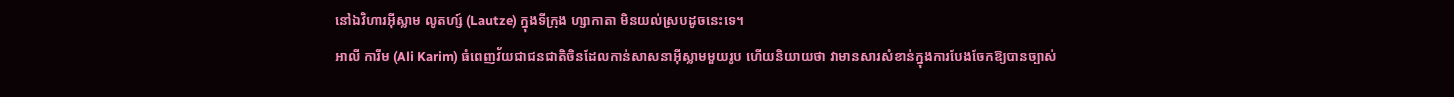នៅឯវិហារអ៊ីស្លាម លូតហ្ស៍ (Lautze) ក្នុងទីក្រុង ហ្សាកាតា មិនយល់ស្របដូចនេះទេ។
អាលី ការីម (Ali Karim) ធំពេញវ័យជាជនជាតិចិនដែលកាន់សាសនាអ៊ីស្លាមមួយរូប ហើយនិយាយថា វាមានសារសំខាន់ក្នុងការបែងចែកឱ្យបានច្បាស់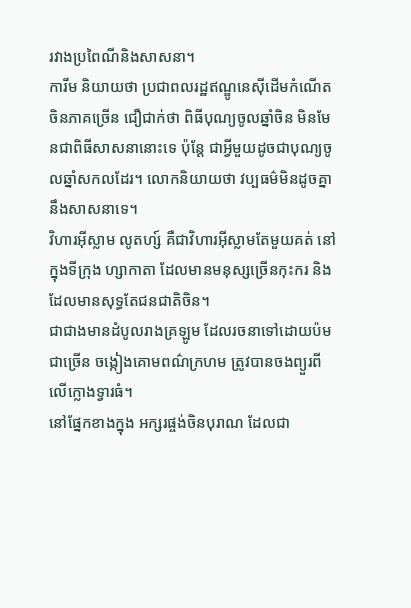រវាងប្រពៃណីនិងសាសនា។
ការីម និយាយថា ប្រជាពលរដ្ឋឥណ្ឌូនេស៊ីដើមកំណើតចិនភាគច្រើន ជឿជាក់ថា ពិធីបុណ្យចូលឆ្នាំចិន មិនមែនជាពិធីសាសនានោះទេ ប៉ុន្តែ ជាអ្វីមួយដូចជាបុណ្យចូលឆ្នាំសកលដែរ។ លោកនិយាយថា វប្បធម៌មិនដូចគ្នានឹងសាសនាទេ។
វិហារអ៊ីស្លាម លូតហ្ស៍ គឺជាវិហារអ៊ីស្លាមតែមួយគត់ នៅក្នុងទីក្រុង ហ្សាកាតា ដែលមានមនុស្សច្រើនកុះករ និងដែលមានសុទ្ធតែជនជាតិចិន។
ជាជាងមានដំបូលរាងគ្រឡូម ដែលរចនាទៅដោយប៉មជាច្រើន ចង្កៀងគោមពណ៌ក្រហម ត្រូវបានចងព្យួរពីលើក្លោងទ្វារធំ។
នៅផ្នែកខាងក្នុង អក្សរផ្ចង់ចិនបុរាណ ដែលជា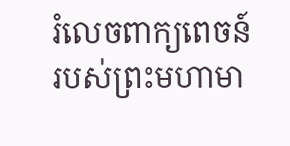រំលេចពាក្យពេចន៍របស់ព្រះមហាមា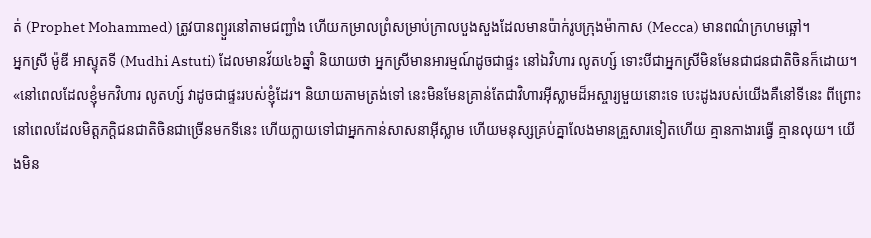ត់ (Prophet Mohammed) ត្រូវបានព្យួរនៅតាមជញ្ជាំង ហើយកម្រាលព្រំសម្រាប់ក្រាលបួងសួងដែលមានប៉ាក់រូបក្រុងម៉ាកាស (Mecca) មានពណ៌ក្រហមឆ្អៅ។
អ្នកស្រី ម៉ូឌី អាស្ទុតទី (Mudhi Astuti) ដែលមានវ័យ៤៦ឆ្នាំ និយាយថា អ្នកស្រីមានអារម្មណ៍ដូចជាផ្ទះ នៅឯវិហារ លូតហ្ស៍ ទោះបីជាអ្នកស្រីមិនមែនជាជនជាតិចិនក៏ដោយ។
«នៅពេលដែលខ្ញុំមកវិហារ លូតហ្ស៍ វាដូចជាផ្ទះរបស់ខ្ញុំដែរ។ និយាយតាមត្រង់ទៅ នេះមិនមែនគ្រាន់តែជាវិហារអ៊ីស្លាមដ៏អស្ចារ្យមួយនោះទេ បេះដូងរបស់យើងគឺនៅទីនេះ ពីព្រោះនៅពេលដែលមិត្តភក្តិជនជាតិចិនជាច្រើនមកទីនេះ ហើយក្លាយទៅជាអ្នកកាន់សាសនាអ៊ីស្លាម ហើយមនុស្សគ្រប់គ្នាលែងមានគ្រួសារទៀតហើយ គ្មានកាងារធ្វើ គ្មានលុយ។ យើងមិន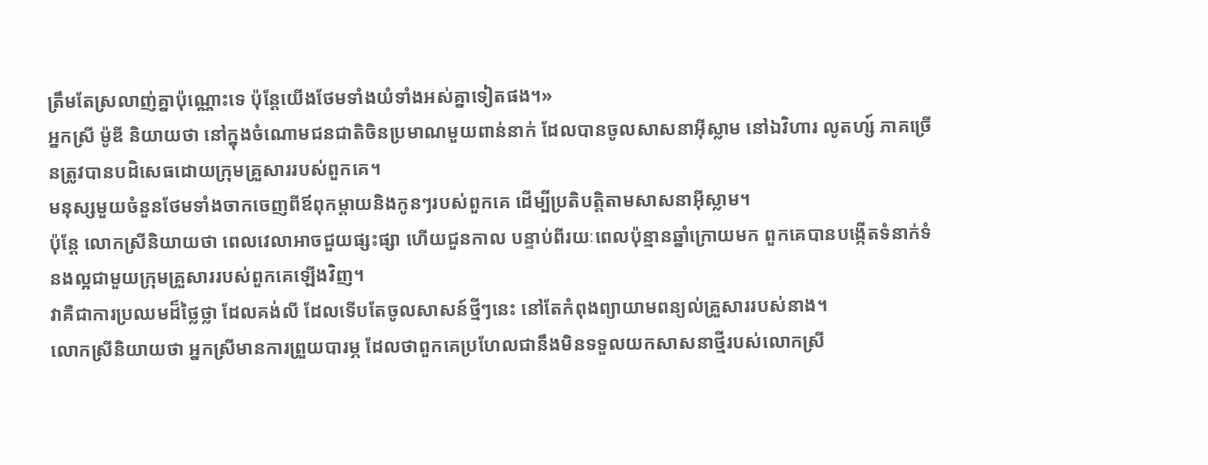ត្រឹមតែស្រលាញ់គ្នាប៉ុណ្ណោះទេ ប៉ុន្តែយើងថែមទាំងយំទាំងអស់គ្នាទៀតផង។»
អ្នកស្រី ម៉ូឌី និយាយថា នៅក្នុងចំណោមជនជាតិចិនប្រមាណមួយពាន់នាក់ ដែលបានចូលសាសនាអ៊ីស្លាម នៅឯវិហារ លូតហ្ស៍ ភាគច្រើនត្រូវបានបដិសេធដោយក្រុមគ្រួសាររបស់ពួកគេ។
មនុស្សមួយចំនួនថែមទាំងចាកចេញពីឪពុកម្តាយនិងកូនៗរបស់ពួកគេ ដើម្បីប្រតិបត្តិតាមសាសនាអ៊ីស្លាម។
ប៉ុន្តែ លោកស្រីនិយាយថា ពេលវេលាអាចជួយផ្សះផ្សា ហើយជួនកាល បន្ទាប់ពីរយៈពេលប៉ុន្មានឆ្នាំក្រោយមក ពួកគេបានបង្កើតទំនាក់ទំនងល្អជាមួយក្រុមគ្រួសាររបស់ពួកគេឡើងវិញ។
វាគឺជាការប្រឈមដ៏ថ្លៃថ្លា ដែលគង់លី ដែលទើបតែចូលសាសន៍ថ្មីៗនេះ នៅតែកំពុងព្យាយាមពន្យល់គ្រួសាររបស់នាង។
លោកស្រីនិយាយថា អ្នកស្រីមានការព្រួយបារម្ភ ដែលថាពួកគេប្រហែលជានឹងមិនទទួលយកសាសនាថ្មីរបស់លោកស្រី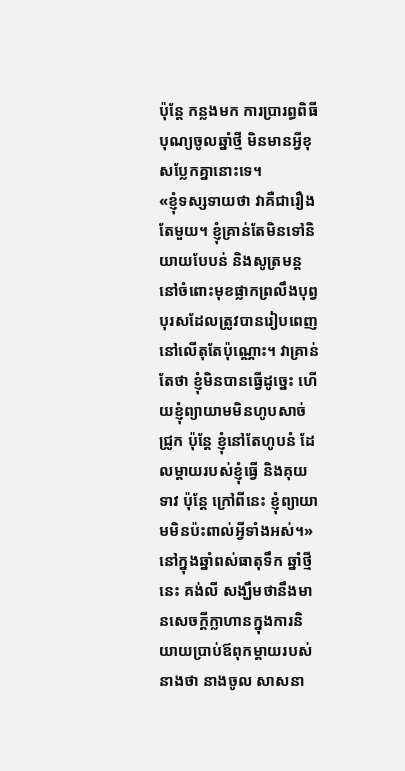ប៉ុន្តែ កន្លងមក ការប្រារព្ធពិធីបុណ្យចូលឆ្នាំថ្មី មិនមានអ្វីខុសប្លែកគ្នានោះទេ។
«ខ្ញុំទស្សទាយថា វាគឺជារឿងតែមួយ។ ខ្ញុំគ្រាន់តែមិនទៅនិយាយបែបន់ និងសូត្រមន្ត នៅចំពោះមុខផ្លាកព្រលឹងបុព្វបុរសដែលត្រូវបានរៀបពេញនៅលើតុតែប៉ុណ្ណោះ។ វាគ្រាន់តែថា ខ្ញុំមិនបានធ្វើដូច្នេះ ហើយខ្ញុំព្យាយាមមិនហូបសាច់ជ្រូក ប៉ុន្តែ ខ្ញុំនៅតែហូបនំ ដែលម្តាយរបស់ខ្ញុំធ្វើ និងគុយទាវ ប៉ុន្តែ ក្រៅពីនេះ ខ្ញុំព្យាយាមមិនប៉ះពាល់អ្វីទាំងអស់។»
នៅក្នុងឆ្នាំពស់ធាតុទឹក ឆ្នាំថ្មីនេះ គង់លី សង្ឃឹមថានឹងមានសេចក្តីក្លាហានក្នុងការនិយាយប្រាប់ឪពុកម្តាយរបស់នាងថា នាងចូល សាសនា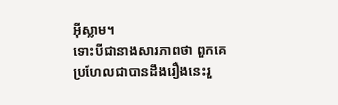អ៊ីស្លាម។
ទោះបីជានាងសារភាពថា ពួកគេប្រហែលជាបានដឹងរឿងនេះរួ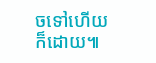ចទៅហើយក៏ដោយ៕